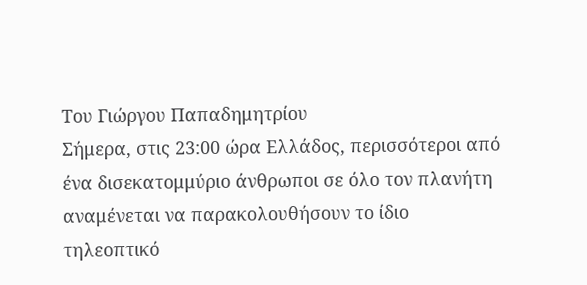Tου Γιώργου Παπαδημητρίου
Σήμερα, στις 23:00 ώρα Ελλάδος, περισσότεροι από ένα δισεκατομμύριο άνθρωποι σε όλο τον πλανήτη αναμένεται να παρακολουθήσουν το ίδιο τηλεοπτικό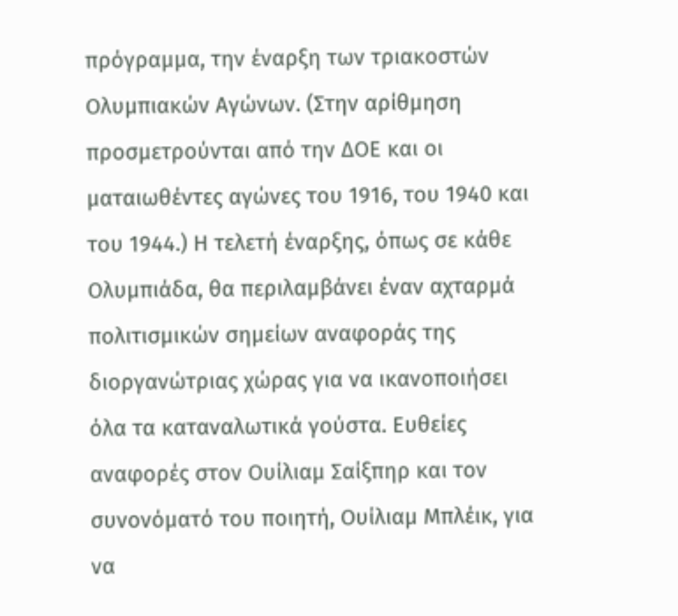πρόγραμμα, την έναρξη των τριακοστών Ολυμπιακών Αγώνων. (Στην αρίθμηση προσμετρούνται από την ΔΟΕ και οι ματαιωθέντες αγώνες του 1916, του 1940 και του 1944.) Η τελετή έναρξης, όπως σε κάθε Ολυμπιάδα, θα περιλαμβάνει έναν αχταρμά πολιτισμικών σημείων αναφοράς της διοργανώτριας χώρας για να ικανοποιήσει όλα τα καταναλωτικά γούστα. Ευθείες αναφορές στον Ουίλιαμ Σαίξπηρ και τον συνονόματό του ποιητή, Ουίλιαμ Μπλέικ, για να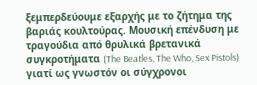ξεμπερδεύουμε εξαρχής με το ζήτημα της βαριάς κουλτούρας. Μουσική επένδυση με τραγούδια από θρυλικά βρετανικά συγκροτήματα (The Beatles, The Who, Sex Pistols) γιατί ως γνωστόν οι σύγχρονοι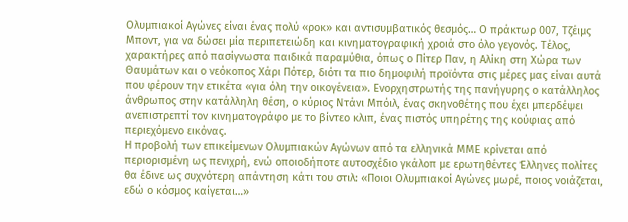Ολυμπιακοί Αγώνες είναι ένας πολύ «ροκ» και αντισυμβατικός θεσμός… Ο πράκτωρ 007, Τζέιμς Μποντ, για να δώσει μία περιπετειώδη και κινηματογραφική χροιά στο όλο γεγονός. Τέλος, χαρακτήρες από πασίγνωστα παιδικά παραμύθια, όπως ο Πίτερ Παν, η Αλίκη στη Χώρα των Θαυμάτων και ο νεόκοπος Χάρι Πότερ, διότι τα πιο δημοφιλή προϊόντα στις μέρες μας είναι αυτά που φέρουν την ετικέτα «για όλη την οικογένεια». Ενορχηστρωτής της πανήγυρης ο κατάλληλος άνθρωπος στην κατάλληλη θέση, ο κύριος Ντάνι Μπόιλ, ένας σκηνοθέτης που έχει μπερδέψει ανεπιστρεπτί τον κινηματογράφο με το βίντεο κλιπ, ένας πιστός υπηρέτης της κούφιας από περιεχόμενο εικόνας.
Η προβολή των επικείμενων Ολυμπιακών Αγώνων από τα ελληνικά ΜΜΕ κρίνεται από περιορισμένη ως πενιχρή, ενώ οποιοδήποτε αυτοσχέδιο γκάλοπ με ερωτηθέντες Έλληνες πολίτες θα έδινε ως συχνότερη απάντηση κάτι του στιλ: «Ποιοι Ολυμπιακοί Αγώνες μωρέ, ποιος νοιάζεται, εδώ ο κόσμος καίγεται…»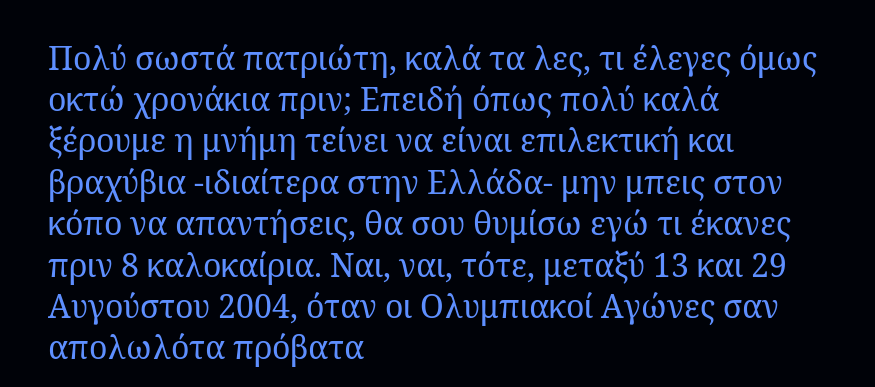Πολύ σωστά πατριώτη, καλά τα λες, τι έλεγες όμως οκτώ χρονάκια πριν; Επειδή όπως πολύ καλά ξέρουμε η μνήμη τείνει να είναι επιλεκτική και βραχύβια -ιδιαίτερα στην Ελλάδα- μην μπεις στον κόπο να απαντήσεις, θα σου θυμίσω εγώ τι έκανες πριν 8 καλοκαίρια. Ναι, ναι, τότε, μεταξύ 13 και 29 Αυγούστου 2004, όταν οι Ολυμπιακοί Αγώνες σαν απολωλότα πρόβατα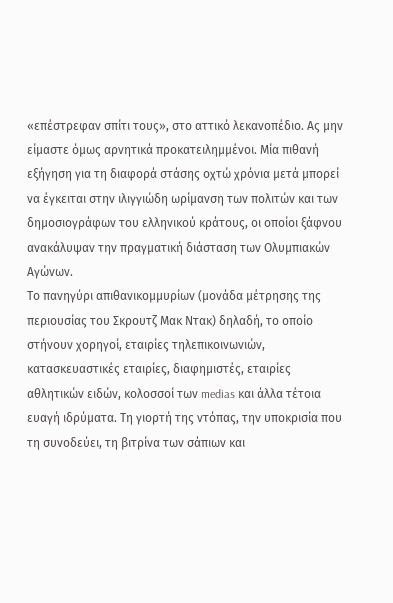«επέστρεφαν σπίτι τους», στο αττικό λεκανοπέδιο. Ας μην είμαστε όμως αρνητικά προκατειλημμένοι. Μία πιθανή εξήγηση για τη διαφορά στάσης οχτώ χρόνια μετά μπορεί να έγκειται στην ιλιγγιώδη ωρίμανση των πολιτών και των δημοσιογράφων του ελληνικού κράτους, οι οποίοι ξάφνου ανακάλυψαν την πραγματική διάσταση των Ολυμπιακών Αγώνων.
Το πανηγύρι απιθανικομμυρίων (μονάδα μέτρησης της περιουσίας του Σκρουτζ Μακ Ντακ) δηλαδή, το οποίο στήνουν χορηγοί, εταιρίες τηλεπικοινωνιών, κατασκευαστικές εταιρίες, διαφημιστές, εταιρίες αθλητικών ειδών, κολοσσοί των medias και άλλα τέτοια ευαγή ιδρύματα. Τη γιορτή της ντόπας, την υποκρισία που τη συνοδεύει, τη βιτρίνα των σάπιων και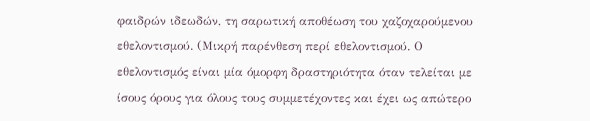φαιδρών ιδεωδών, τη σαρωτική αποθέωση του χαζοχαρούμενου εθελοντισμού. (Μικρή παρένθεση περί εθελοντισμού. Ο εθελοντισμός είναι μία όμορφη δραστηριότητα όταν τελείται με ίσους όρους για όλους τους συμμετέχοντες και έχει ως απώτερο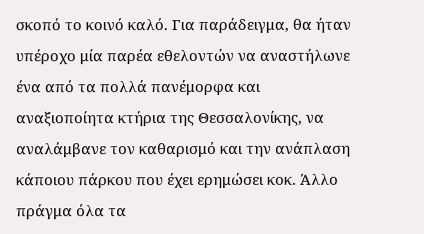σκοπό το κοινό καλό. Για παράδειγμα, θα ήταν υπέροχο μία παρέα εθελοντών να αναστήλωνε ένα από τα πολλά πανέμορφα και αναξιοποίητα κτήρια της Θεσσαλονίκης, να αναλάμβανε τον καθαρισμό και την ανάπλαση κάποιου πάρκου που έχει ερημώσει κοκ. Άλλο πράγμα όλα τα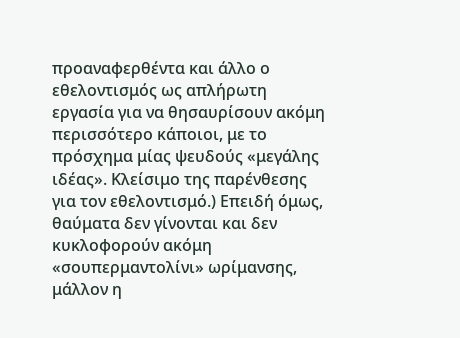προαναφερθέντα και άλλο ο εθελοντισμός ως απλήρωτη εργασία για να θησαυρίσουν ακόμη περισσότερο κάποιοι, με το πρόσχημα μίας ψευδούς «μεγάλης ιδέας». Κλείσιμο της παρένθεσης για τον εθελοντισμό.) Επειδή όμως, θαύματα δεν γίνονται και δεν κυκλοφορούν ακόμη «σουπερμαντολίνι» ωρίμανσης, μάλλον η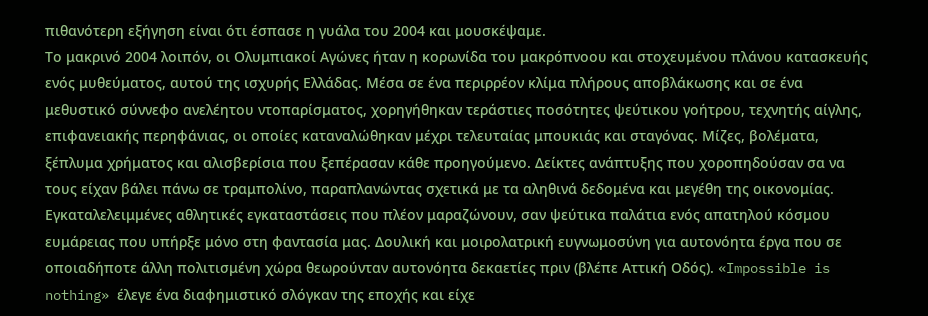πιθανότερη εξήγηση είναι ότι έσπασε η γυάλα του 2004 και μουσκέψαμε.
Το μακρινό 2004 λοιπόν, οι Ολυμπιακοί Αγώνες ήταν η κορωνίδα του μακρόπνοου και στοχευμένου πλάνου κατασκευής ενός μυθεύματος, αυτού της ισχυρής Ελλάδας. Μέσα σε ένα περιρρέον κλίμα πλήρους αποβλάκωσης και σε ένα μεθυστικό σύννεφο ανελέητου ντοπαρίσματος, χορηγήθηκαν τεράστιες ποσότητες ψεύτικου γοήτρου, τεχνητής αίγλης, επιφανειακής περηφάνιας, οι οποίες καταναλώθηκαν μέχρι τελευταίας μπουκιάς και σταγόνας. Μίζες, βολέματα, ξέπλυμα χρήματος και αλισβερίσια που ξεπέρασαν κάθε προηγούμενο. Δείκτες ανάπτυξης που χοροπηδούσαν σα να τους είχαν βάλει πάνω σε τραμπολίνο, παραπλανώντας σχετικά με τα αληθινά δεδομένα και μεγέθη της οικονομίας. Εγκαταλελειμμένες αθλητικές εγκαταστάσεις που πλέον μαραζώνουν, σαν ψεύτικα παλάτια ενός απατηλού κόσμου ευμάρειας που υπήρξε μόνο στη φαντασία μας. Δουλική και μοιρολατρική ευγνωμοσύνη για αυτονόητα έργα που σε οποιαδήποτε άλλη πολιτισμένη χώρα θεωρούνταν αυτονόητα δεκαετίες πριν (βλέπε Αττική Οδός). «Impossible is nothing» έλεγε ένα διαφημιστικό σλόγκαν της εποχής και είχε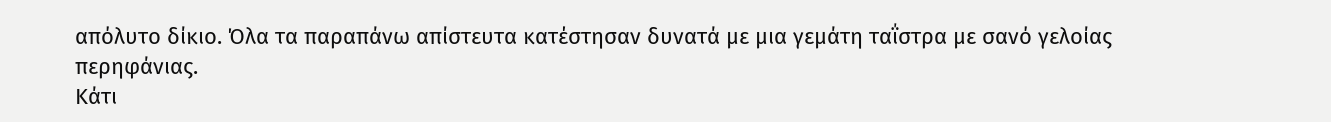απόλυτο δίκιο. Όλα τα παραπάνω απίστευτα κατέστησαν δυνατά με μια γεμάτη ταΐστρα με σανό γελοίας περηφάνιας.
Κάτι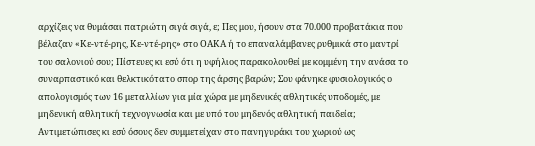αρχίζεις να θυμάσαι πατριώτη σιγά σιγά, ε; Πες μου, ήσουν στα 70.000 προβατάκια που βέλαζαν «Κε-ντέ-ρης, Κε-ντέ-ρης» στο ΟΑΚΑ ή το επαναλάμβανες ρυθμικά στο μαντρί του σαλονιού σου; Πίστευες κι εσύ ότι η υφήλιος παρακολουθεί με κομμένη την ανάσα το συναρπαστικό και θελκτικότατο σπορ της άρσης βαρών; Σου φάνηκε φυσιολογικός ο απολογισμός των 16 μεταλλίων για μία χώρα με μηδενικές αθλητικές υποδομές, με μηδενική αθλητική τεχνογνωσία και με υπό του μηδενός αθλητική παιδεία; Αντιμετώπισες κι εσύ όσους δεν συμμετείχαν στο πανηγυράκι του χωριού ως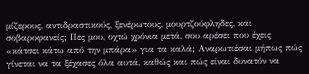μίζερους, αντιδραστικούς, ξενέρωτους, μουρτζούφληδες, και σοβαροφανείς; Πες μου, οχτώ χρόνια μετά, σου αρέσει που έχεις «κάτσει κάτω από την μπάρα» για τα καλά; Αναρωτιέσαι μήπως πώς γίνεται να τα ξέχασες όλα αυτά, καθώς και πώς είναι δυνατόν να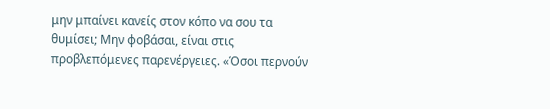μην μπαίνει κανείς στον κόπο να σου τα θυμίσει; Μην φοβάσαι, είναι στις προβλεπόμενες παρενέργειες. «Όσοι περνούν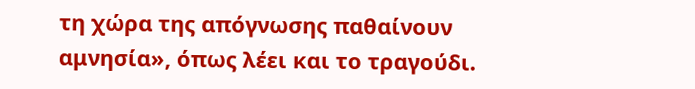τη χώρα της απόγνωσης παθαίνουν αμνησία», όπως λέει και το τραγούδι.